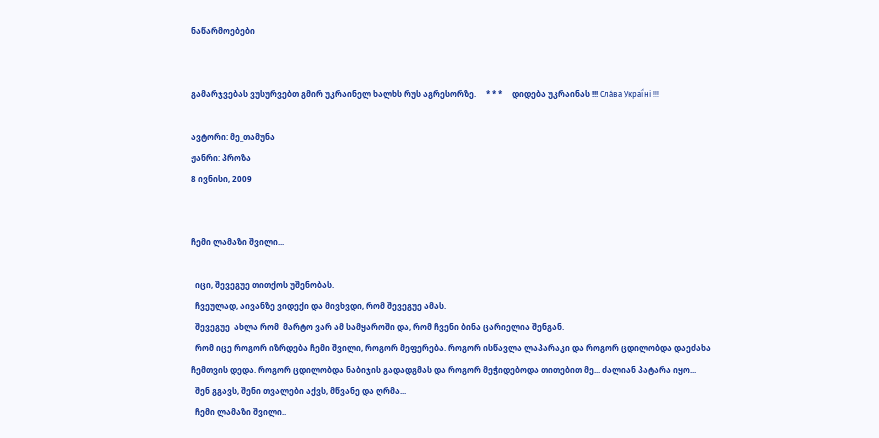ნაწარმოებები


გამარჯვებას ვუსურვებთ გმირ უკრაინელ ხალხს რუს აგრესორზე.     * * *     დიდება უკრაინას !!! Сла́ва Украї́ні !!!

ავტორი: მე_თამუნა
ჟანრი: პროზა
8 ივნისი, 2009


ჩემი ლამაზი შვილი...

  იცი, შევეგუე თითქოს უშენობას.
  ჩვეულად, აივანზე ვიდექი და მივხვდი, რომ შევეგუე ამას.
  შევეგუე  ახლა რომ  მარტო ვარ ამ სამყაროში და, რომ ჩვენი ბინა ცარიელია შენგან.
  რომ იცე როგორ იზრდება ჩემი შვილი, როგორ მეფერება. როგორ ისწავლა ლაპარაკი და როგორ ცდილობდა დაეძახა ჩემთვის დედა. როგორ ცდილობდა ნაბიჯის გადადგმას და როგორ მეჭიდებოდა თითებით მე... ძალიან პატარა იყო...
  შენ გგავს, შენი თვალები აქვს, მწვანე და ღრმა...
  ჩემი ლამაზი შვილი..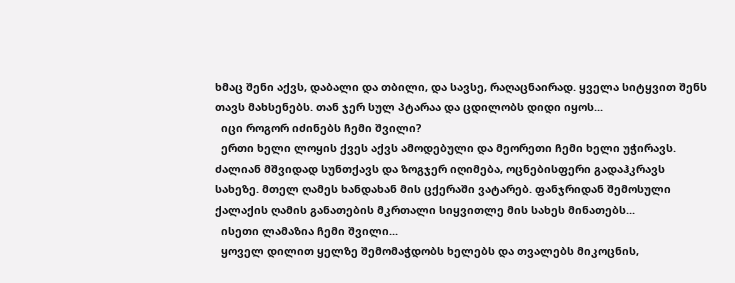ხმაც შენი აქვს, დაბალი და თბილი, და სავსე, რაღაცნაირად. ყველა სიტყვით შენს თავს მახსენებს. თან ჯერ სულ პტარაა და ცდილობს დიდი იყოს...
  იცი როგორ იძინებს ჩემი შვილი?
  ერთი ხელი ლოყის ქვეს აქვს ამოდებული და მეორეთი ჩემი ხელი უჭირავს. ძალიან მშვიდად სუნთქავს და ზოგჯერ იღიმება, ოცნებისფერი გადაჰკრავს სახეზე. მთელ ღამეს ხანდახან მის ცქერაში ვატარებ. ფანჯრიდან შემოსული ქალაქის ღამის განათების მკრთალი სიყვითლე მის სახეს მინათებს...
  ისეთი ლამაზია ჩემი შვილი...
  ყოველ დილით ყელზე შემომაჭდობს ხელებს და თვალებს მიკოცნის,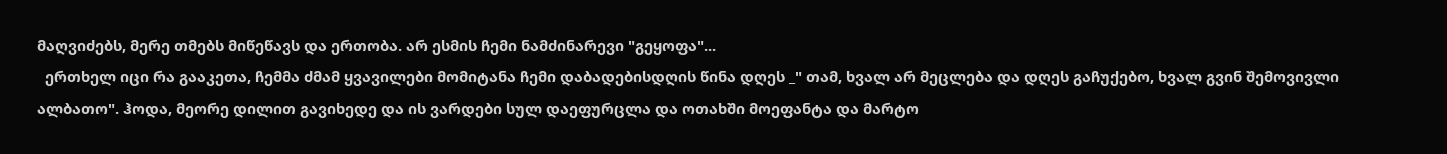მაღვიძებს, მერე თმებს მიწეწავს და ერთობა. არ ესმის ჩემი ნამძინარევი "გეყოფა"...
  ერთხელ იცი რა გააკეთა, ჩემმა ძმამ ყვავილები მომიტანა ჩემი დაბადებისდღის წინა დღეს _" თამ, ხვალ არ მეცლება და დღეს გაჩუქებო, ხვალ გვინ შემოვივლი ალბათო". ჰოდა, მეორე დილით გავიხედე და ის ვარდები სულ დაეფურცლა და ოთახში მოეფანტა და მარტო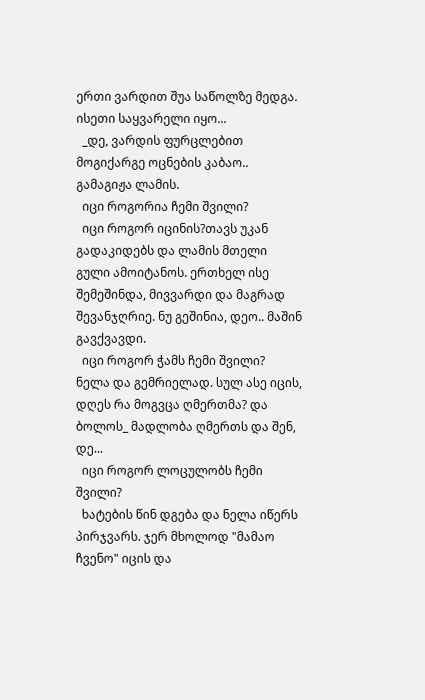ერთი ვარდით შუა საწოლზე მედგა. ისეთი საყვარელი იყო...
  _დე, ვარდის ფურცლებით მოგიქარგე ოცნების კაბაო.. გამაგიჟა ლამის.
  იცი როგორია ჩემი შვილი?
  იცი როგორ იცინის?თავს უკან გადაკიდებს და ლამის მთელი გული ამოიტანოს. ერთხელ ისე შემეშინდა, მივვარდი და მაგრად შევანჯღრიე. ნუ გეშინია, დეო.. მაშინ გავქვავდი.
  იცი როგორ ჭამს ჩემი შვილი?
ნელა და გემრიელად. სულ ასე იცის, დღეს რა მოგვცა ღმერთმა? და ბოლოს_ მადლობა ღმერთს და შენ, დე...
  იცი როგორ ლოცულობს ჩემი შვილი?
  ხატების წინ დგება და ნელა იწერს პირჯვარს. ჯერ მხოლოდ "მამაო ჩვენო" იცის და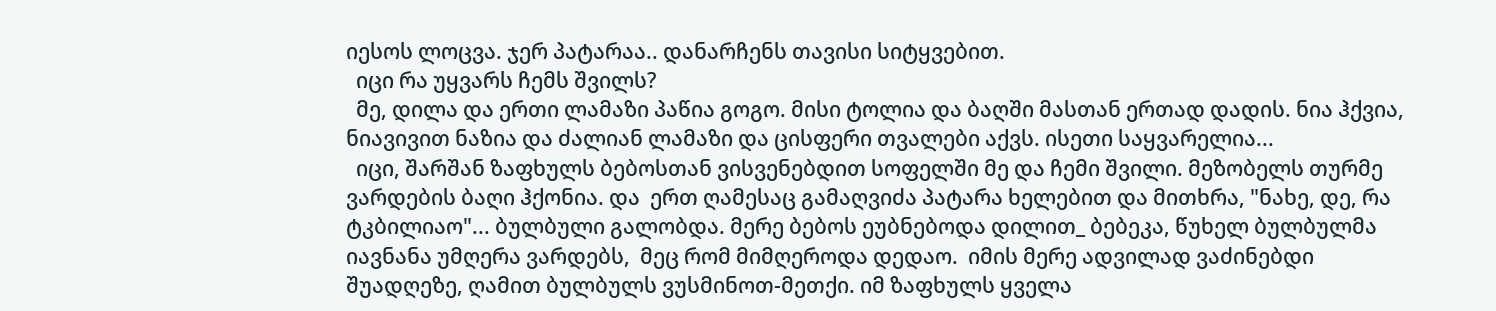იესოს ლოცვა. ჯერ პატარაა.. დანარჩენს თავისი სიტყვებით.
  იცი რა უყვარს ჩემს შვილს?
  მე, დილა და ერთი ლამაზი პაწია გოგო. მისი ტოლია და ბაღში მასთან ერთად დადის. ნია ჰქვია, ნიავივით ნაზია და ძალიან ლამაზი და ცისფერი თვალები აქვს. ისეთი საყვარელია...
  იცი, შარშან ზაფხულს ბებოსთან ვისვენებდით სოფელში მე და ჩემი შვილი. მეზობელს თურმე ვარდების ბაღი ჰქონია. და  ერთ ღამესაც გამაღვიძა პატარა ხელებით და მითხრა, "ნახე, დე, რა ტკბილიაო"... ბულბული გალობდა. მერე ბებოს ეუბნებოდა დილით_ ბებეკა, წუხელ ბულბულმა იავნანა უმღერა ვარდებს,  მეც რომ მიმღეროდა დედაო.  იმის მერე ადვილად ვაძინებდი შუადღეზე, ღამით ბულბულს ვუსმინოთ-მეთქი. იმ ზაფხულს ყველა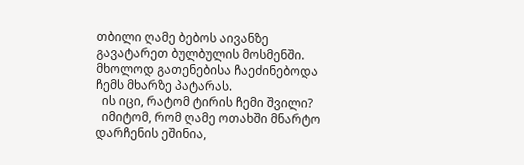თბილი ღამე ბებოს აივანზე გავატარეთ ბულბულის მოსმენში. მხოლოდ გათენებისა ჩაეძინებოდა ჩემს მხარზე პატარას.
  ის იცი, რატომ ტირის ჩემი შვილი?
  იმიტომ, რომ ღამე ოთახში მნარტო დარჩენის ეშინია,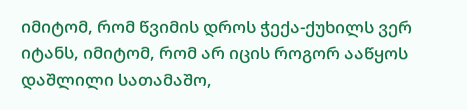იმიტომ, რომ წვიმის დროს ჭექა-ქუხილს ვერ იტანს, იმიტომ, რომ არ იცის როგორ ააწყოს დაშლილი სათამაშო,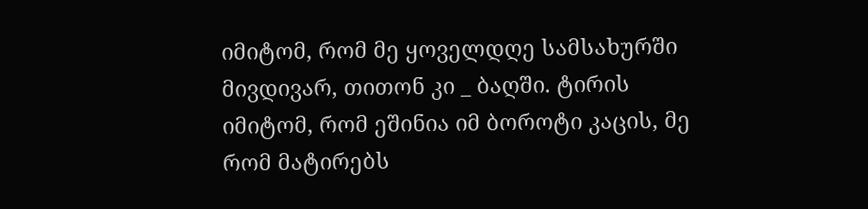იმიტომ, რომ მე ყოველდღე სამსახურში მივდივარ, თითონ კი _ ბაღში. ტირის იმიტომ, რომ ეშინია იმ ბოროტი კაცის, მე რომ მატირებს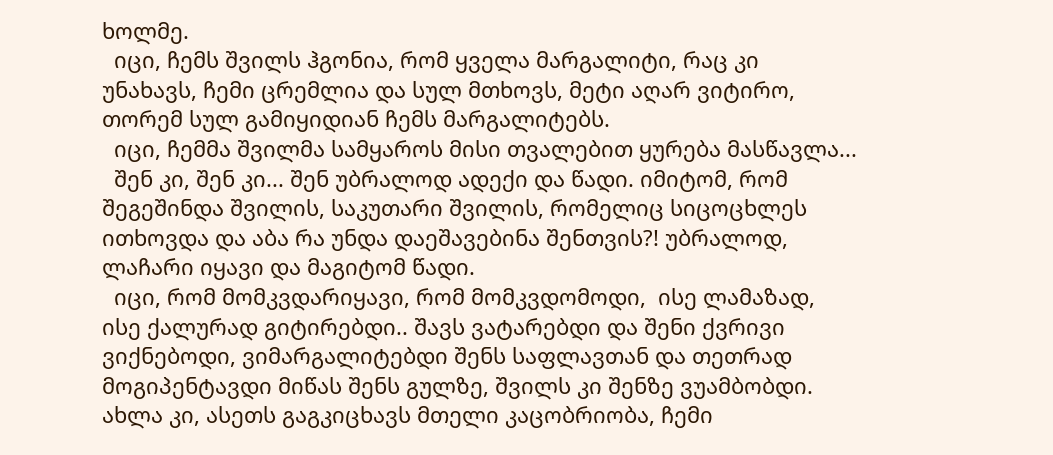ხოლმე.
  იცი, ჩემს შვილს ჰგონია, რომ ყველა მარგალიტი, რაც კი უნახავს, ჩემი ცრემლია და სულ მთხოვს, მეტი აღარ ვიტირო, თორემ სულ გამიყიდიან ჩემს მარგალიტებს.
  იცი, ჩემმა შვილმა სამყაროს მისი თვალებით ყურება მასწავლა...
  შენ კი, შენ კი... შენ უბრალოდ ადექი და წადი. იმიტომ, რომ შეგეშინდა შვილის, საკუთარი შვილის, რომელიც სიცოცხლეს ითხოვდა და აბა რა უნდა დაეშავებინა შენთვის?! უბრალოდ, ლაჩარი იყავი და მაგიტომ წადი.
  იცი, რომ მომკვდარიყავი, რომ მომკვდომოდი,  ისე ლამაზად, ისე ქალურად გიტირებდი.. შავს ვატარებდი და შენი ქვრივი ვიქნებოდი, ვიმარგალიტებდი შენს საფლავთან და თეთრად მოგიპენტავდი მიწას შენს გულზე, შვილს კი შენზე ვუამბობდი.
ახლა კი, ასეთს გაგკიცხავს მთელი კაცობრიობა, ჩემი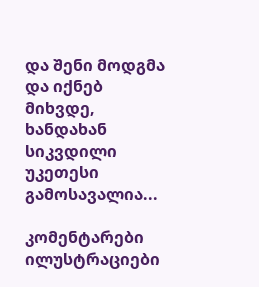და შენი მოდგმა და იქნებ მიხვდე, ხანდახან სიკვდილი უკეთესი გამოსავალია...

კომენტარები ილუსტრაციები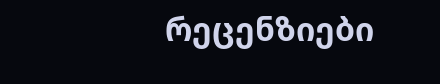რეცენზიები